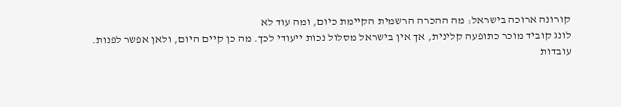קורונה ארוכה בישראל: מה ההכרה הרשמית הקיימת כיום, ומה עוד לא
לונג קוביד מוכר כתופעה קלינית, אך אין בישראל מסלול נכות ייעודי לכך. מה כן קיים היום, ולאן אפשר לפנות.
עובדות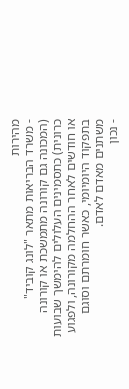מהירות
- משרד הבריאות מתאר "לונג קוביד" (המכונה גם קורונה מתמשכת או קורונה כרונית) כתסמינים העלולים להימשך שבועות או חודשים לאחר ההחלמה מקורונה, ולפגוע בתפקוד היומיומי, כאשר חומרתם וסוגם משתנים מאדם לאדם.
- נכון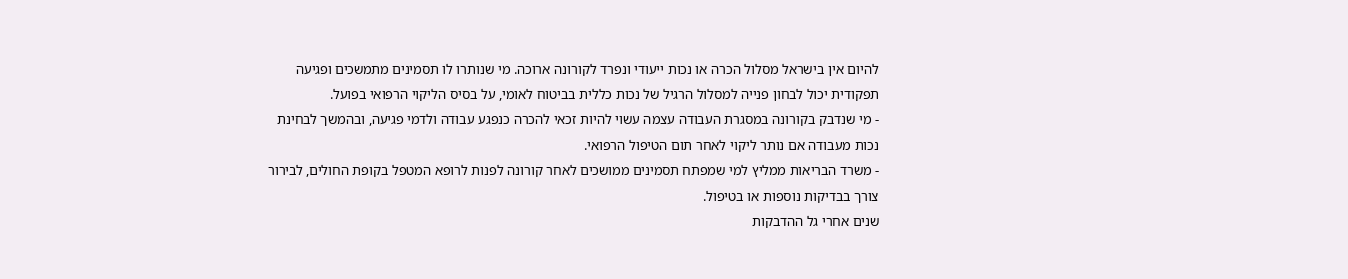להיום אין בישראל מסלול הכרה או נכות ייעודי ונפרד לקורונה ארוכה. מי שנותרו לו תסמינים מתמשכים ופגיעה תפקודית יכול לבחון פנייה למסלול הרגיל של נכות כללית בביטוח לאומי, על בסיס הליקוי הרפואי בפועל.
- מי שנדבק בקורונה במסגרת העבודה עצמה עשוי להיות זכאי להכרה כנפגע עבודה ולדמי פגיעה, ובהמשך לבחינת נכות מעבודה אם נותר ליקוי לאחר תום הטיפול הרפואי.
- משרד הבריאות ממליץ למי שמפתח תסמינים ממושכים לאחר קורונה לפנות לרופא המטפל בקופת החולים, לבירור צורך בבדיקות נוספות או בטיפול.
שנים אחרי גל ההדבקות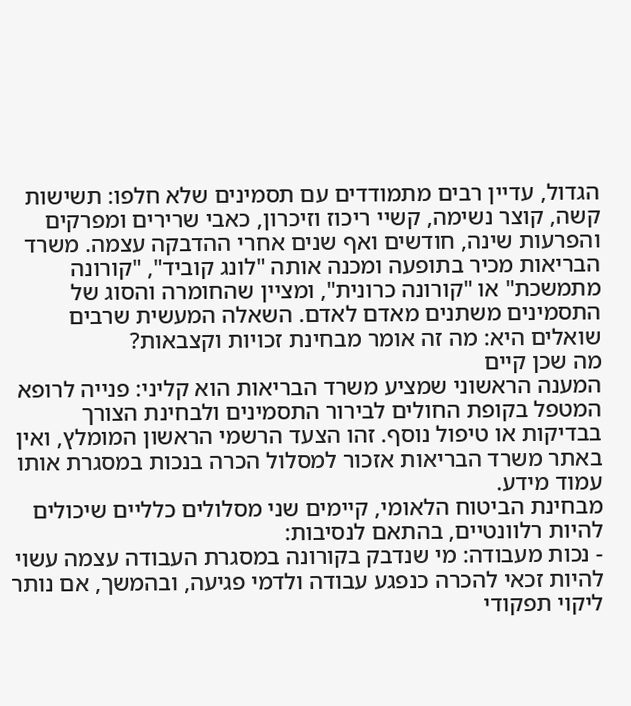הגדול, עדיין רבים מתמודדים עם תסמינים שלא חלפו: תשישות קשה, קוצר נשימה, קשיי ריכוז וזיכרון, כאבי שרירים ומפרקים והפרעות שינה, חודשים ואף שנים אחרי ההדבקה עצמה. משרד הבריאות מכיר בתופעה ומכנה אותה "לונג קוביד", "קורונה מתמשכת" או "קורונה כרונית", ומציין שהחומרה והסוג של התסמינים משתנים מאדם לאדם. השאלה המעשית שרבים שואלים היא: מה זה אומר מבחינת זכויות וקצבאות?
מה שכן קיים
המענה הראשוני שמציע משרד הבריאות הוא קליני: פנייה לרופא המטפל בקופת החולים לבירור התסמינים ולבחינת הצורך בבדיקות או טיפול נוסף. זהו הצעד הרשמי הראשון המומלץ, ואין באתר משרד הבריאות אזכור למסלול הכרה בנכות במסגרת אותו עמוד מידע.
מבחינת הביטוח הלאומי, קיימים שני מסלולים כלליים שיכולים להיות רלוונטיים, בהתאם לנסיבות:
- נכות מעבודה: מי שנדבק בקורונה במסגרת העבודה עצמה עשוי להיות זכאי להכרה כנפגע עבודה ולדמי פגיעה, ובהמשך, אם נותר ליקוי תפקודי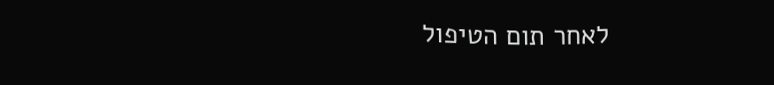לאחר תום הטיפול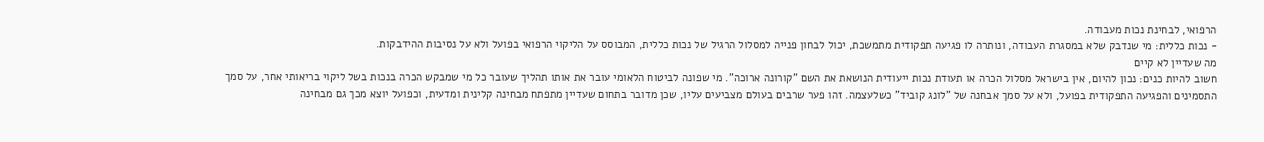הרפואי, לבחינת נכות מעבודה.
- נכות כללית: מי שנדבק שלא במסגרת העבודה, ונותרה לו פגיעה תפקודית מתמשכת, יכול לבחון פנייה למסלול הרגיל של נכות כללית, המבוסס על הליקוי הרפואי בפועל ולא על נסיבות ההידבקות.
מה שעדיין לא קיים
חשוב להיות כנים: נכון להיום, אין בישראל מסלול הכרה או תעודת נכות ייעודית הנושאת את השם "קורונה ארוכה". מי שפונה לביטוח הלאומי עובר את אותו תהליך שעובר כל מי שמבקש הכרה בנכות בשל ליקוי בריאותי אחר, על סמך התסמינים והפגיעה התפקודית בפועל, ולא על סמך אבחנה של "לונג קוביד" כשלעצמה. זהו פער שרבים בעולם מצביעים עליו, שכן מדובר בתחום שעדיין מתפתח מבחינה קלינית ומדעית, וכפועל יוצא מכך גם מבחינה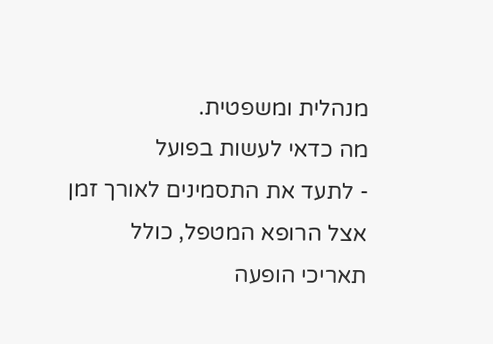מנהלית ומשפטית.
מה כדאי לעשות בפועל
- לתעד את התסמינים לאורך זמן אצל הרופא המטפל, כולל תאריכי הופעה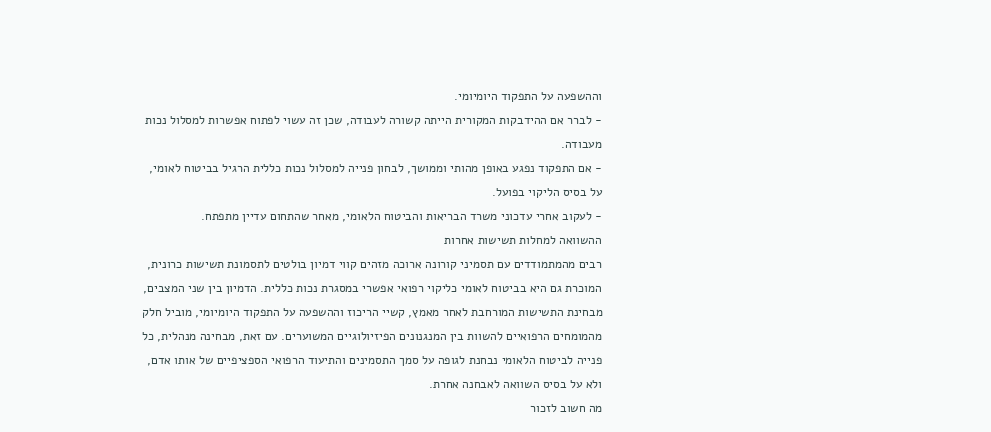וההשפעה על התפקוד היומיומי.
- לברר אם ההידבקות המקורית הייתה קשורה לעבודה, שכן זה עשוי לפתוח אפשרות למסלול נכות מעבודה.
- אם התפקוד נפגע באופן מהותי וממושך, לבחון פנייה למסלול נכות כללית הרגיל בביטוח לאומי, על בסיס הליקוי בפועל.
- לעקוב אחרי עדכוני משרד הבריאות והביטוח הלאומי, מאחר שהתחום עדיין מתפתח.
ההשוואה למחלות תשישות אחרות
רבים מהמתמודדים עם תסמיני קורונה ארוכה מזהים קווי דמיון בולטים לתסמונת תשישות כרונית, המוכרת גם היא בביטוח לאומי כליקוי רפואי אפשרי במסגרת נכות כללית. הדמיון בין שני המצבים, מבחינת התשישות המורחבת לאחר מאמץ, קשיי הריכוז וההשפעה על התפקוד היומיומי, מוביל חלק מהמומחים הרפואיים להשוות בין המנגנונים הפיזיולוגיים המשוערים. עם זאת, מבחינה מנהלית, כל פנייה לביטוח הלאומי נבחנת לגופה על סמך התסמינים והתיעוד הרפואי הספציפיים של אותו אדם, ולא על בסיס השוואה לאבחנה אחרת.
מה חשוב לזכור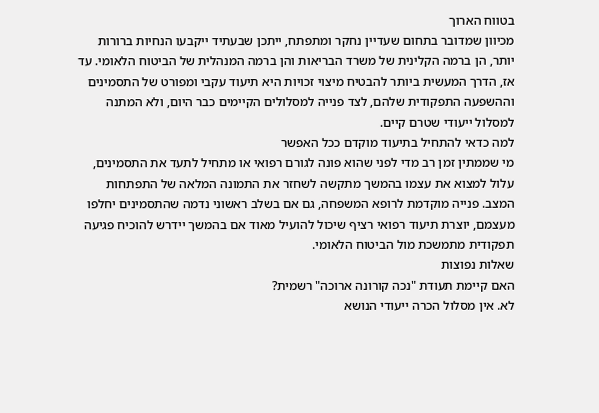בטווח הארוך
מכיוון שמדובר בתחום שעדיין נחקר ומתפתח, ייתכן שבעתיד ייקבעו הנחיות ברורות יותר, הן ברמה הקלינית של משרד הבריאות והן ברמה המנהלית של הביטוח הלאומי. עד אז, הדרך המעשית ביותר להבטיח מיצוי זכויות היא תיעוד עקבי ומפורט של התסמינים וההשפעה התפקודית שלהם, לצד פנייה למסלולים הקיימים כבר היום, ולא המתנה למסלול ייעודי שטרם קיים.
למה כדאי להתחיל בתיעוד מוקדם ככל האפשר
מי שממתין זמן רב מדי לפני שהוא פונה לגורם רפואי או מתחיל לתעד את התסמינים, עלול למצוא את עצמו בהמשך מתקשה לשחזר את התמונה המלאה של התפתחות המצב. פנייה מוקדמת לרופא המשפחה, גם אם בשלב ראשוני נדמה שהתסמינים יחלפו מעצמם, יוצרת תיעוד רפואי רציף שיכול להועיל מאוד אם בהמשך יידרש להוכיח פגיעה תפקודית מתמשכת מול הביטוח הלאומי.
שאלות נפוצות
האם קיימת תעודת "נכה קורונה ארוכה" רשמית?
לא. אין מסלול הכרה ייעודי הנושא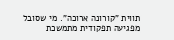תווית "קורונה ארוכה". מי שסובל מפגיעה תפקודית מתמשכת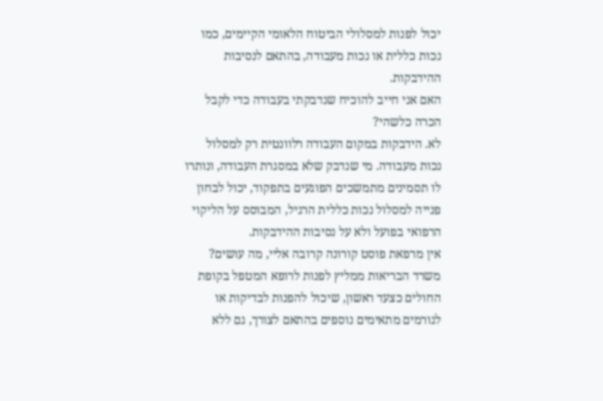יכול לפנות למסלולי הביטוח הלאומי הקיימים, כמו נכות כללית או נכות מעבודה, בהתאם לנסיבות ההידבקות.
האם אני חייב להוכיח שנדבקתי בעבודה כדי לקבל הכרה כלשהי?
לא. הידבקות במקום העבודה רלוונטית רק למסלול נכות מעבודה. מי שנדבק שלא במסגרת העבודה, ונותרו לו תסמינים מתמשכים הפוגעים בתפקוד, יכול לבחון פנייה למסלול נכות כללית הרגיל, המבוסס על הליקוי הרפואי בפועל ולא על נסיבות ההידבקות.
אין מרפאת פוסט קורונה קרובה אליי, מה עושים?
משרד הבריאות ממליץ לפנות לרופא המטפל בקופת החולים כצעד ראשון, שיכול להפנות לבדיקות או לגורמים מתאימים נוספים בהתאם לצורך, גם ללא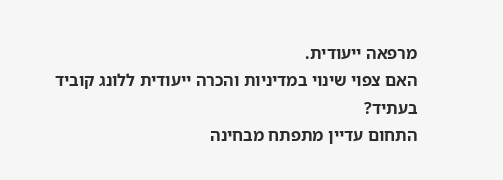מרפאה ייעודית.
האם צפוי שינוי במדיניות והכרה ייעודית ללונג קוביד בעתיד?
התחום עדיין מתפתח מבחינה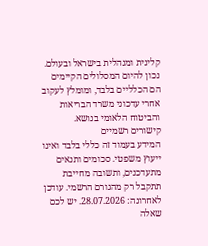קלינית ומנהלית בישראל ובעולם. נכון להיום המסלולים הקיימים הם הכלליים בלבד, ומומלץ לעקוב אחרי עדכוני משרד הבריאות והביטוח הלאומי בנושא.
קישורים רשמיים
המידע בעמוד זה כללי בלבד ואינו ייעוץ משפטי. סכומים ותנאים מתעדכנים, ותשובה מחייבת תתקבל רק מהגורם הרשמי. עודכן לאחרונה: 28.07.2026. יש לכם שאלה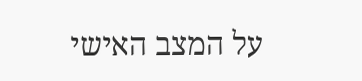על המצב האישי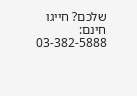שלכם? חייגו חינם: 03-382-5888